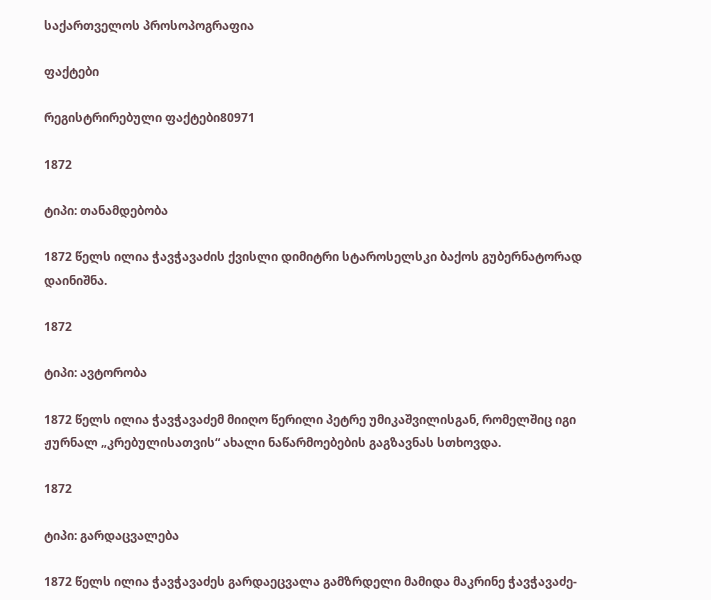საქართველოს პროსოპოგრაფია

ფაქტები

რეგისტრირებული ფაქტები80971

1872

ტიპი: თანამდებობა

1872 წელს ილია ჭავჭავაძის ქვისლი დიმიტრი სტაროსელსკი ბაქოს გუბერნატორად დაინიშნა.

1872

ტიპი: ავტორობა

1872 წელს ილია ჭავჭავაძემ მიიღო წერილი პეტრე უმიკაშვილისგან, რომელშიც იგი ჟურნალ „კრებულისათვის“ ახალი ნაწარმოებების გაგზავნას სთხოვდა.

1872

ტიპი: გარდაცვალება

1872 წელს ილია ჭავჭავაძეს გარდაეცვალა გამზრდელი მამიდა მაკრინე ჭავჭავაძე-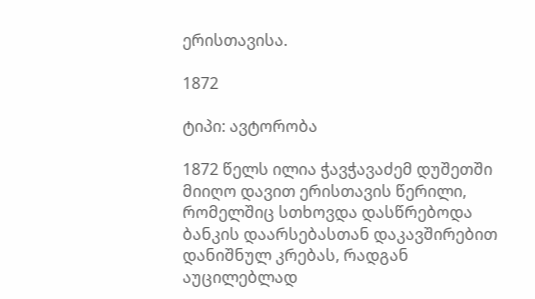ერისთავისა.

1872

ტიპი: ავტორობა

1872 წელს ილია ჭავჭავაძემ დუშეთში მიიღო დავით ერისთავის წერილი, რომელშიც სთხოვდა დასწრებოდა ბანკის დაარსებასთან დაკავშირებით დანიშნულ კრებას, რადგან აუცილებლად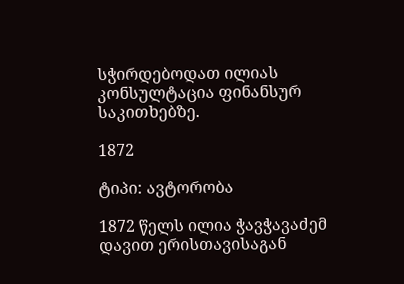სჭირდებოდათ ილიას კონსულტაცია ფინანსურ საკითხებზე.

1872

ტიპი: ავტორობა

1872 წელს ილია ჭავჭავაძემ დავით ერისთავისაგან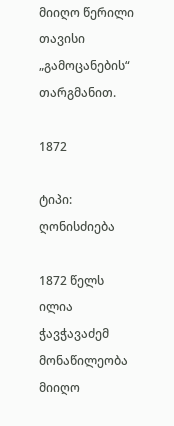მიიღო წერილი თავისი „გამოცანების“ თარგმანით.

1872

ტიპი: ღონისძიება

1872 წელს ილია ჭავჭავაძემ მონაწილეობა მიიღო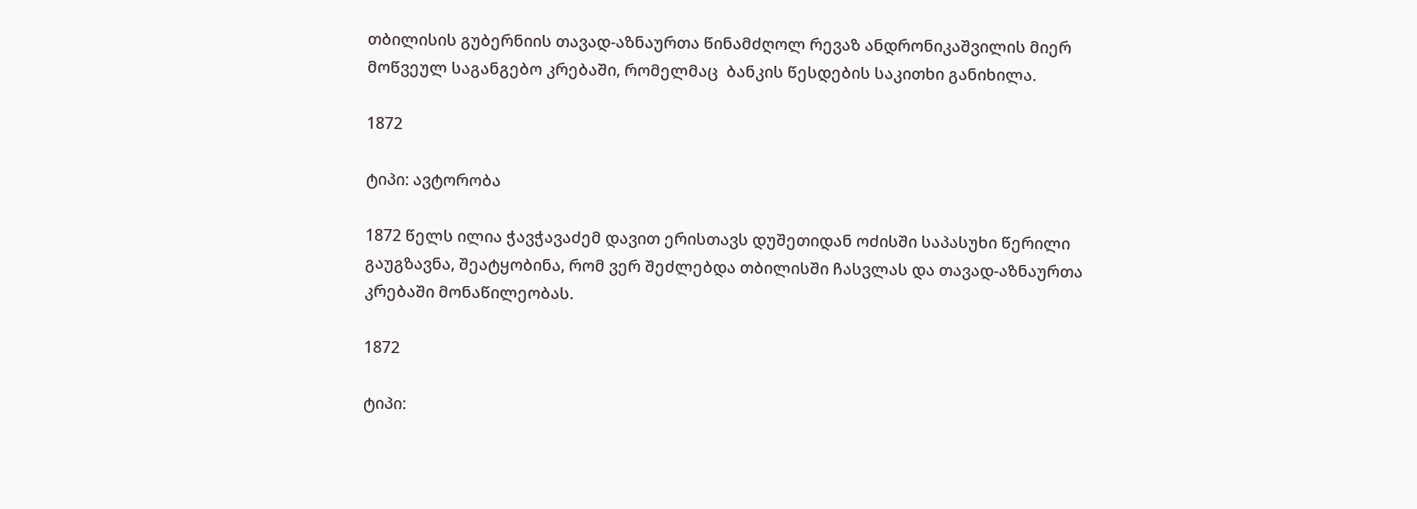თბილისის გუბერნიის თავად-აზნაურთა წინამძღოლ რევაზ ანდრონიკაშვილის მიერ მოწვეულ საგანგებო კრებაში, რომელმაც  ბანკის წესდების საკითხი განიხილა.

1872

ტიპი: ავტორობა

1872 წელს ილია ჭავჭავაძემ დავით ერისთავს დუშეთიდან ოძისში საპასუხი წერილი გაუგზავნა, შეატყობინა, რომ ვერ შეძლებდა თბილისში ჩასვლას და თავად-აზნაურთა კრებაში მონაწილეობას.

1872

ტიპი: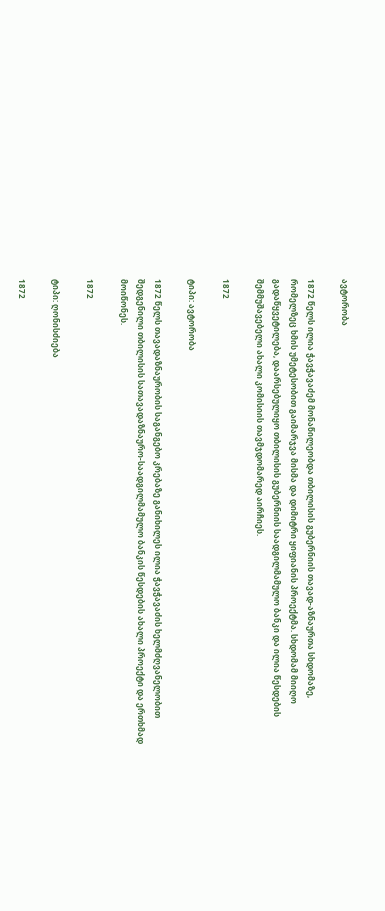ავტორობა

1872 წელს ილია ჭავჭავაძემ მონაწილეობდა თბილისის გუბერნიის თავად-აზნაურთა სხდომაზე, რომელზეც ხმის უმეტესობით გაიმარჯვა მისმა და დიმიტრი ყიფიანის პროექტმა. სხდომამ მიიღო გადაწყვეტილება, დაარსებულიყო თბილისის გუბერნიის საადგილმამულო ბანკი და ილია წესდების შემმუშავებელი ახალი კომისიის თავმჯდომარედ აირჩიეს.

1872

ტიპი: ავტორობა

1872 წელს თავადაზნაურობის საგანგებო კრებაზე განიხილეს ილია ჭავჭავაძის ხელმძღვანელობით შედგენილი თბილისის სათავადაზნაურო-საადგილმამულო ბანკის წესდების ახალი პროექტი და ერთხმად მოიწონეს.

1872

ტიპი: ღონისძიება

1872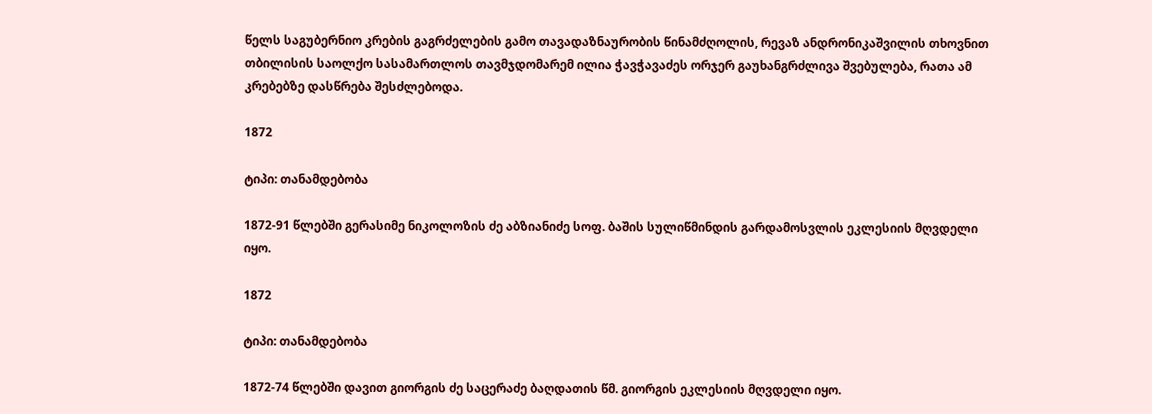წელს საგუბერნიო კრების გაგრძელების გამო თავადაზნაურობის წინამძღოლის, რევაზ ანდრონიკაშვილის თხოვნით თბილისის საოლქო სასამართლოს თავმჯდომარემ ილია ჭავჭავაძეს ორჯერ გაუხანგრძლივა შვებულება, რათა ამ კრებებზე დასწრება შესძლებოდა.

1872

ტიპი: თანამდებობა

1872-91 წლებში გერასიმე ნიკოლოზის ძე აბზიანიძე სოფ. ბაშის სულიწმინდის გარდამოსვლის ეკლესიის მღვდელი იყო.

1872

ტიპი: თანამდებობა

1872-74 წლებში დავით გიორგის ძე საცერაძე ბაღდათის წმ. გიორგის ეკლესიის მღვდელი იყო.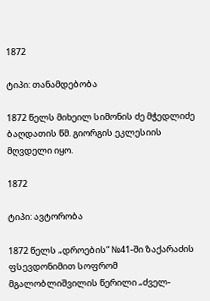1872

ტიპი: თანამდებობა

1872 წელს მიხეილ სიმონის ძე მჭედლიძე ბაღდათის წმ. გიორგის ეკლესიის მღვდელი იყო.

1872

ტიპი: ავტორობა

1872 წელს „დროების“ №41-ში ზაქარაძის ფსევდონიმით სოფრომ მგალობლიშვილის წერილი „ძველ-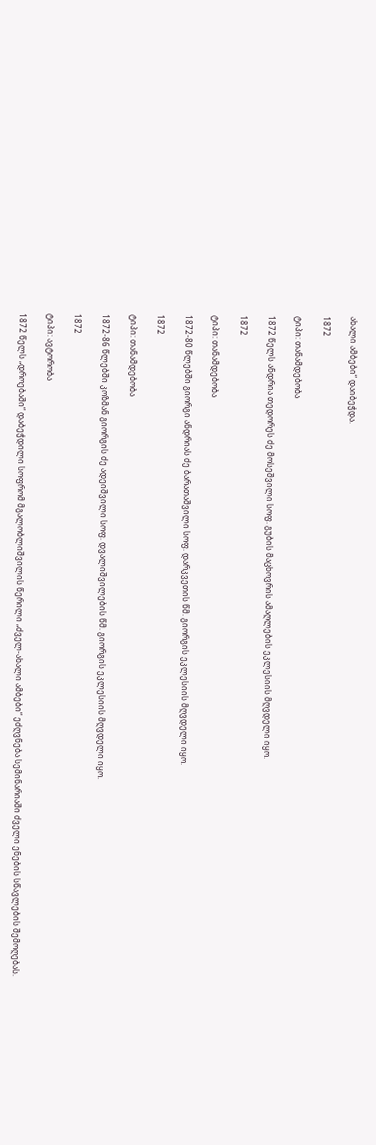ახალი ამბები“ დაიბეჭდა.

1872

ტიპი: თანამდებობა

1872 წელს ანდრია თედორეს ძე მოსეშვილი სოფ. გუბის მაცხოვრის ამაღლების ეკლესიის მღვდელი იყო.

1872

ტიპი: თანამდებობა

1872-80 წლებში გიორგი ანდრიას ძე ბარათაშვილი სოფ. დარკვეთის წმ. გიორგის ეკლესიის მღვდელი იყო.

1872

ტიპი: თანამდებობა

1872-86 წლებში კოზმან გიორგის ძე ადეიშვილი სოფ. დვალიშვილების წმ. გიორგის ეკლესიის მღვდელი იყო.

1872

ტიპი: ავტორობა

1872 წელს „დროებაში“ დაბეჭდილი სოფრომ მგალობლიშვილის წერილი „ძველ-ახალი ამბები“ ეძღვნება სემინარიაში ძველი ენების სწავლების შემოღებას.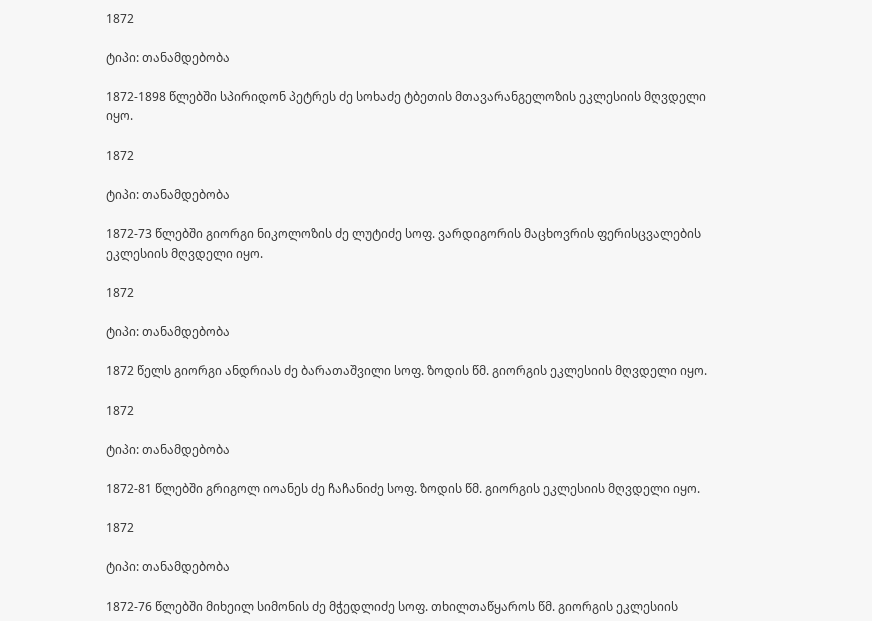1872

ტიპი: თანამდებობა

1872-1898 წლებში სპირიდონ პეტრეს ძე სოხაძე ტბეთის მთავარანგელოზის ეკლესიის მღვდელი იყო.

1872

ტიპი: თანამდებობა

1872-73 წლებში გიორგი ნიკოლოზის ძე ლუტიძე სოფ. ვარდიგორის მაცხოვრის ფერისცვალების ეკლესიის მღვდელი იყო.

1872

ტიპი: თანამდებობა

1872 წელს გიორგი ანდრიას ძე ბარათაშვილი სოფ. ზოდის წმ. გიორგის ეკლესიის მღვდელი იყო.

1872

ტიპი: თანამდებობა

1872-81 წლებში გრიგოლ იოანეს ძე ჩაჩანიძე სოფ. ზოდის წმ. გიორგის ეკლესიის მღვდელი იყო.

1872

ტიპი: თანამდებობა

1872-76 წლებში მიხეილ სიმონის ძე მჭედლიძე სოფ. თხილთაწყაროს წმ. გიორგის ეკლესიის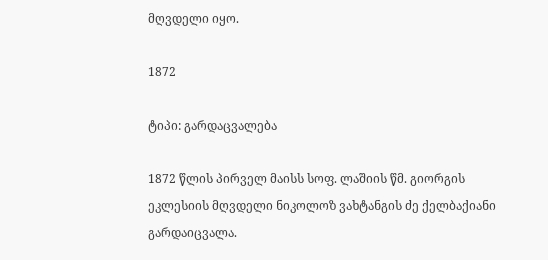მღვდელი იყო.

1872

ტიპი: გარდაცვალება

1872 წლის პირველ მაისს სოფ. ლაშიის წმ. გიორგის ეკლესიის მღვდელი ნიკოლოზ ვახტანგის ძე ქელბაქიანი გარდაიცვალა.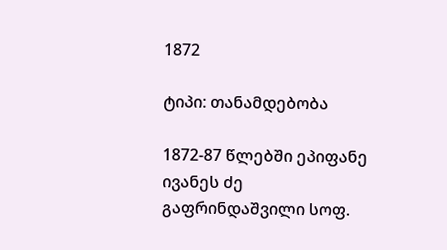1872

ტიპი: თანამდებობა

1872-87 წლებში ეპიფანე ივანეს ძე გაფრინდაშვილი სოფ.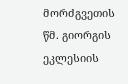მორძგვეთის წმ. გიორგის ეკლესიის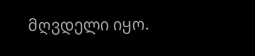მღვდელი იყო.